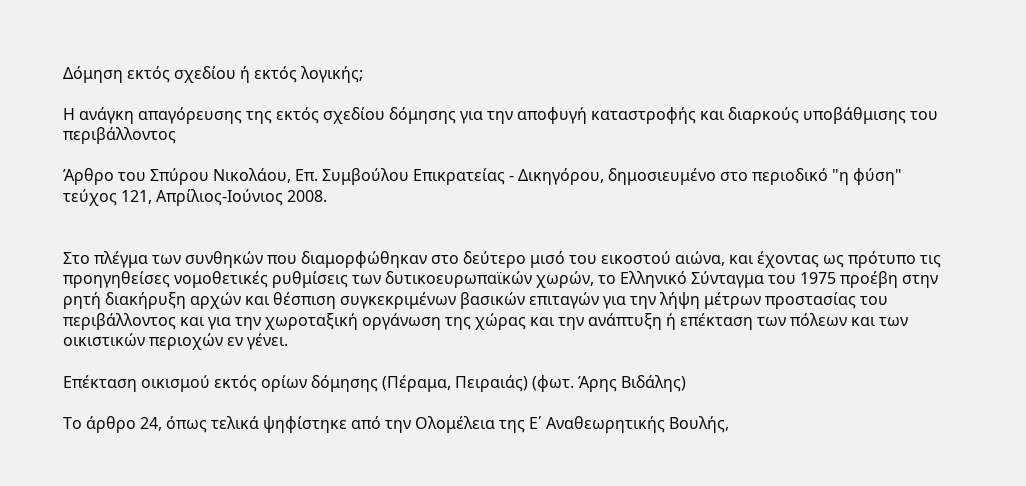Δόμηση εκτός σχεδίου ή εκτός λογικής;

Η ανάγκη απαγόρευσης της εκτός σχεδίου δόμησης για την αποφυγή καταστροφής και διαρκούς υποβάθμισης του περιβάλλοντος

Άρθρο του Σπύρου Νικολάου, Επ. Συμβούλου Επικρατείας - Δικηγόρου, δημοσιευμένο στο περιοδικό "η φύση" τεύχος 121, Απρίλιος-Ιούνιος 2008.


Στο πλέγμα των συνθηκών που διαμορφώθηκαν στο δεύτερο μισό του εικοστού αιώνα, και έχοντας ως πρότυπο τις προηγηθείσες νομοθετικές ρυθμίσεις των δυτικοευρωπαϊκών χωρών, το Ελληνικό Σύνταγμα του 1975 προέβη στην ρητή διακήρυξη αρχών και θέσπιση συγκεκριμένων βασικών επιταγών για την λήψη μέτρων προστασίας του περιβάλλοντος και για την χωροταξική οργάνωση της χώρας και την ανάπτυξη ή επέκταση των πόλεων και των οικιστικών περιοχών εν γένει.

Επέκταση οικισμού εκτός ορίων δόμησης (Πέραμα, Πειραιάς) (φωτ. Άρης Βιδάλης)

Το άρθρο 24, όπως τελικά ψηφίστηκε από την Ολομέλεια της Ε΄ Αναθεωρητικής Βουλής,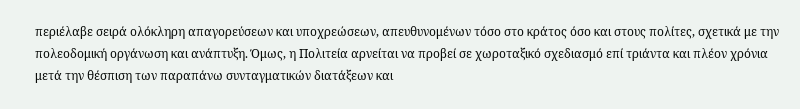περιέλαβε σειρά ολόκληρη απαγορεύσεων και υποχρεώσεων, απευθυνομένων τόσο στο κράτος όσο και στους πολίτες, σχετικά με την πολεοδομική οργάνωση και ανάπτυξη. Όμως, η Πολιτεία αρνείται να προβεί σε χωροταξικό σχεδιασμό επί τριάντα και πλέον χρόνια μετά την θέσπιση των παραπάνω συνταγματικών διατάξεων και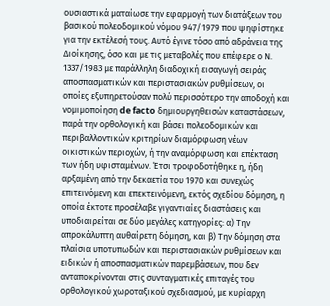ουσιαστικά ματαίωσε την εφαρμογή των διατάξεων του βασικού πολεοδομικού νόμου 947/1979 που ψηφίστηκε για την εκτέλεσή τους. Αυτό έγινε τόσο από αδράνεια της Διοίκησης, όσο και με τις μεταβολές που επέφερε ο Ν. 1337/1983 με παράλληλη διαδοχική εισαγωγή σειράς αποσπασματικών και περιστασιακών ρυθμίσεων, οι οποίες εξυπηρετούσαν πολύ περισσότερο την αποδοχή και νομιμοποίηση de facto δημιουργηθεισών καταστάσεων, παρά την ορθολογική και βάσει πολεοδομικών και περιβαλλοντικών κριτηρίων διαμόρφωση νέων οικιστικών περιοχών, ή την αναμόρφωση και επέκταση των ήδη υφισταμένων. Έτσι τροφοδοτήθηκε η, ήδη αρξαμένη από την δεκαετία του 1970 και συνεχώς επιτεινόμενη και επεκτεινόμενη, εκτός σχεδίου δόμηση, η οποία έκτοτε προσέλαβε γιγαντιαίες διαστάσεις και υποδιαιρείται σε δύο μεγάλες κατηγορίες: α) Την απροκάλυπτη αυθαίρετη δόμηση, και β) Την δόμηση στα πλαίσια υποτυπωδών και περιστασιακών ρυθμίσεων και ειδικών ή αποσπασματικών παρεμβάσεων, που δεν ανταποκρίνονται στις συνταγματικές επιταγές του ορθολογικού χωροταξικού σχεδιασμού, με κυρίαρχη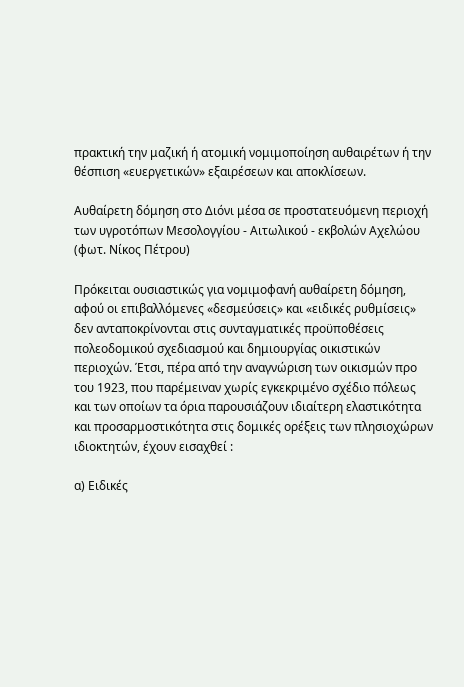πρακτική την μαζική ή ατομική νομιμοποίηση αυθαιρέτων ή την θέσπιση «ευεργετικών» εξαιρέσεων και αποκλίσεων.

Αυθαίρετη δόμηση στο Διόνι μέσα σε προστατευόμενη περιοχή  των υγροτόπων Μεσολογγίου - Αιτωλικού - εκβολών Αχελώου (φωτ. Νίκος Πέτρου)

Πρόκειται ουσιαστικώς για νομιμοφανή αυθαίρετη δόμηση, αφού οι επιβαλλόμενες «δεσμεύσεις» και «ειδικές ρυθμίσεις» δεν ανταποκρίνονται στις συνταγματικές προϋποθέσεις πολεοδομικού σχεδιασμού και δημιουργίας οικιστικών περιοχών. Έτσι, πέρα από την αναγνώριση των οικισμών προ του 1923, που παρέμειναν χωρίς εγκεκριμένο σχέδιο πόλεως και των οποίων τα όρια παρουσιάζουν ιδιαίτερη ελαστικότητα και προσαρμοστικότητα στις δομικές ορέξεις των πλησιοχώρων ιδιοκτητών, έχουν εισαχθεί :

α) Ειδικές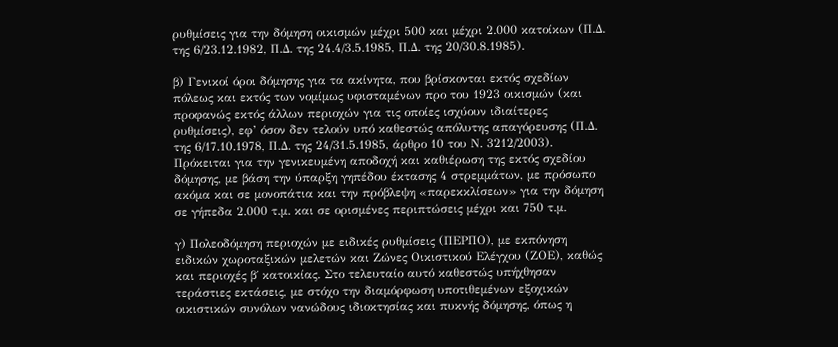ρυθμίσεις για την δόμηση οικισμών μέχρι 500 και μέχρι 2.000 κατοίκων (Π.Δ. της 6/23.12.1982, Π.Δ. της 24.4/3.5.1985, Π.Δ. της 20/30.8.1985).

β) Γενικοί όροι δόμησης για τα ακίνητα, που βρίσκονται εκτός σχεδίων πόλεως και εκτός των νομίμως υφισταμένων προ του 1923 οικισμών (και προφανώς εκτός άλλων περιοχών για τις οποίες ισχύουν ιδιαίτερες ρυθμίσεις), εφ’ όσον δεν τελούν υπό καθεστώς απόλυτης απαγόρευσης (Π.Δ. της 6/17.10.1978, Π.Δ. της 24/31.5.1985, άρθρο 10 του Ν. 3212/2003). Πρόκειται για την γενικευμένη αποδοχή και καθιέρωση της εκτός σχεδίου δόμησης, με βάση την ύπαρξη γηπέδου έκτασης 4 στρεμμάτων, με πρόσωπο ακόμα και σε μονοπάτια και την πρόβλεψη «παρεκκλίσεων» για την δόμηση σε γήπεδα 2.000 τ.μ. και σε ορισμένες περιπτώσεις μέχρι και 750 τ.μ.

γ) Πολεοδόμηση περιοχών με ειδικές ρυθμίσεις (ΠΕΡΠΟ), με εκπόνηση ειδικών χωροταξικών μελετών και Ζώνες Οικιστικού Ελέγχου (ΖΟΕ), καθώς και περιοχές β΄ κατοικίας. Στο τελευταίο αυτό καθεστώς υπήχθησαν τεράστιες εκτάσεις, με στόχο την διαμόρφωση υποτιθεμένων εξοχικών οικιστικών συνόλων νανώδους ιδιοκτησίας και πυκνής δόμησης, όπως η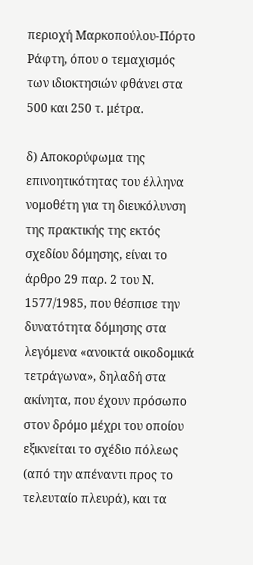περιοχή Μαρκοπούλου-Πόρτο Ράφτη, όπου ο τεμαχισμός των ιδιοκτησιών φθάνει στα 500 και 250 τ. μέτρα.

δ) Αποκορύφωμα της επινοητικότητας του έλληνα νομοθέτη για τη διευκόλυνση της πρακτικής της εκτός σχεδίου δόμησης, είναι το άρθρο 29 παρ. 2 του Ν. 1577/1985, που θέσπισε την δυνατότητα δόμησης στα λεγόμενα «ανοικτά οικοδομικά τετράγωνα», δηλαδή στα ακίνητα, που έχουν πρόσωπο στον δρόμο μέχρι του οποίου εξικνείται το σχέδιο πόλεως (από την απέναντι προς το τελευταίο πλευρά), και τα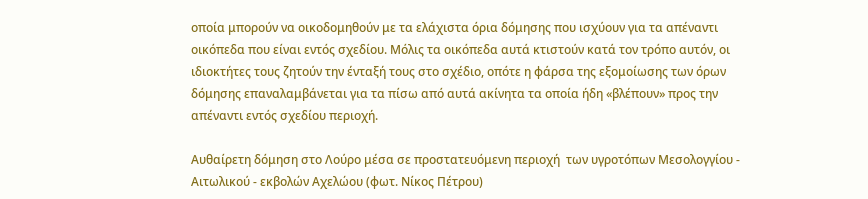οποία μπορούν να οικοδομηθούν με τα ελάχιστα όρια δόμησης που ισχύουν για τα απέναντι οικόπεδα που είναι εντός σχεδίου. Μόλις τα οικόπεδα αυτά κτιστούν κατά τον τρόπο αυτόν, οι ιδιοκτήτες τους ζητούν την ένταξή τους στο σχέδιο, οπότε η φάρσα της εξομοίωσης των όρων δόμησης επαναλαμβάνεται για τα πίσω από αυτά ακίνητα τα οποία ήδη «βλέπουν» προς την απέναντι εντός σχεδίου περιοχή.

Αυθαίρετη δόμηση στο Λούρο μέσα σε προστατευόμενη περιοχή  των υγροτόπων Μεσολογγίου - Αιτωλικού - εκβολών Αχελώου (φωτ. Νίκος Πέτρου)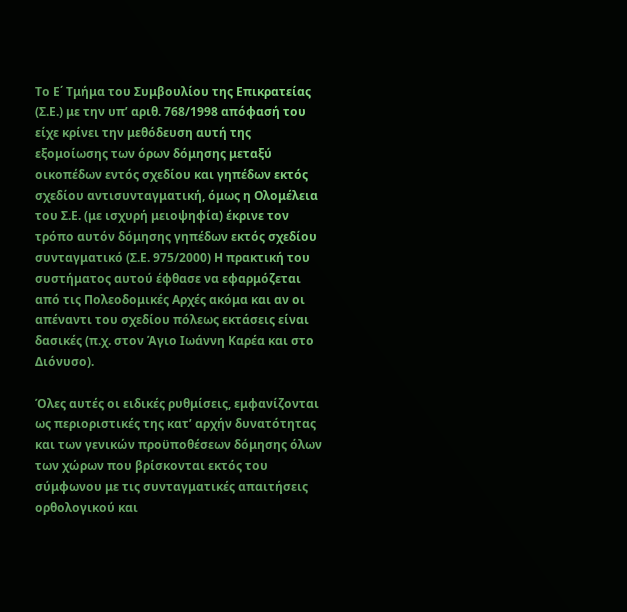Το Ε΄ Τμήμα του Συμβουλίου της Επικρατείας (Σ.Ε.) με την υπ’ αριθ. 768/1998 απόφασή του είχε κρίνει την μεθόδευση αυτή της εξομοίωσης των όρων δόμησης μεταξύ οικοπέδων εντός σχεδίου και γηπέδων εκτός σχεδίου αντισυνταγματική, όμως η Ολομέλεια του Σ.Ε. (με ισχυρή μειοψηφία) έκρινε τον τρόπο αυτόν δόμησης γηπέδων εκτός σχεδίου συνταγματικό (Σ.Ε. 975/2000) Η πρακτική του συστήματος αυτού έφθασε να εφαρμόζεται από τις Πολεοδομικές Αρχές ακόμα και αν οι απέναντι του σχεδίου πόλεως εκτάσεις είναι δασικές (π.χ. στον Άγιο Ιωάννη Καρέα και στο Διόνυσο).

Όλες αυτές οι ειδικές ρυθμίσεις, εμφανίζονται ως περιοριστικές της κατ’ αρχήν δυνατότητας και των γενικών προϋποθέσεων δόμησης όλων των χώρων που βρίσκονται εκτός του σύμφωνου με τις συνταγματικές απαιτήσεις ορθολογικού και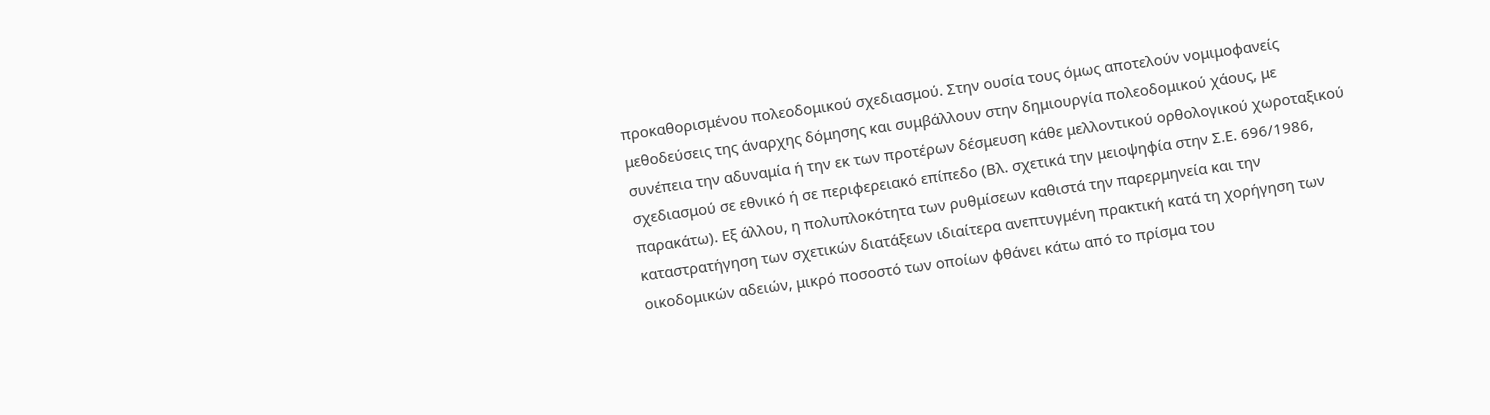προκαθορισμένου πολεοδομικού σχεδιασμού. Στην ουσία τους όμως αποτελούν νομιμοφανείς μεθοδεύσεις της άναρχης δόμησης και συμβάλλουν στην δημιουργία πολεοδομικού χάους, με συνέπεια την αδυναμία ή την εκ των προτέρων δέσμευση κάθε μελλοντικού ορθολογικού χωροταξικού σχεδιασμού σε εθνικό ή σε περιφερειακό επίπεδο (Βλ. σχετικά την μειοψηφία στην Σ.Ε. 696/1986, παρακάτω). Εξ άλλου, η πολυπλοκότητα των ρυθμίσεων καθιστά την παρερμηνεία και την καταστρατήγηση των σχετικών διατάξεων ιδιαίτερα ανεπτυγμένη πρακτική κατά τη χορήγηση των οικοδομικών αδειών, μικρό ποσοστό των οποίων φθάνει κάτω από το πρίσμα του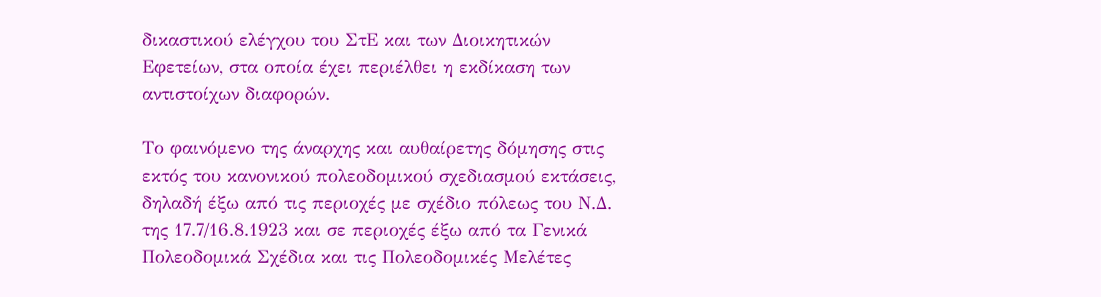δικαστικού ελέγχου του ΣτΕ και των Διοικητικών Εφετείων, στα οποία έχει περιέλθει η εκδίκαση των αντιστοίχων διαφορών.

Το φαινόμενο της άναρχης και αυθαίρετης δόμησης στις εκτός του κανονικού πολεοδομικού σχεδιασμού εκτάσεις, δηλαδή έξω από τις περιοχές με σχέδιο πόλεως του Ν.Δ. της 17.7/16.8.1923 και σε περιοχές έξω από τα Γενικά Πολεοδομικά Σχέδια και τις Πολεοδομικές Μελέτες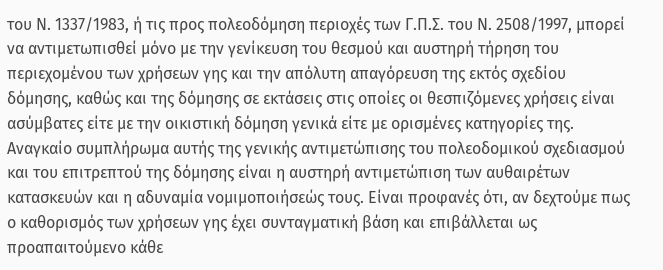του Ν. 1337/1983, ή τις προς πολεοδόμηση περιοχές των Γ.Π.Σ. του Ν. 2508/1997, μπορεί να αντιμετωπισθεί μόνο με την γενίκευση του θεσμού και αυστηρή τήρηση του περιεχομένου των χρήσεων γης και την απόλυτη απαγόρευση της εκτός σχεδίου δόμησης, καθώς και της δόμησης σε εκτάσεις στις οποίες οι θεσπιζόμενες χρήσεις είναι ασύμβατες είτε με την οικιστική δόμηση γενικά είτε με ορισμένες κατηγορίες της. Αναγκαίο συμπλήρωμα αυτής της γενικής αντιμετώπισης του πολεοδομικού σχεδιασμού και του επιτρεπτού της δόμησης είναι η αυστηρή αντιμετώπιση των αυθαιρέτων κατασκευών και η αδυναμία νομιμοποιήσεώς τους. Είναι προφανές ότι, αν δεχτούμε πως ο καθορισμός των χρήσεων γης έχει συνταγματική βάση και επιβάλλεται ως προαπαιτούμενο κάθε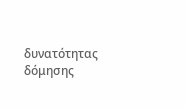δυνατότητας δόμησης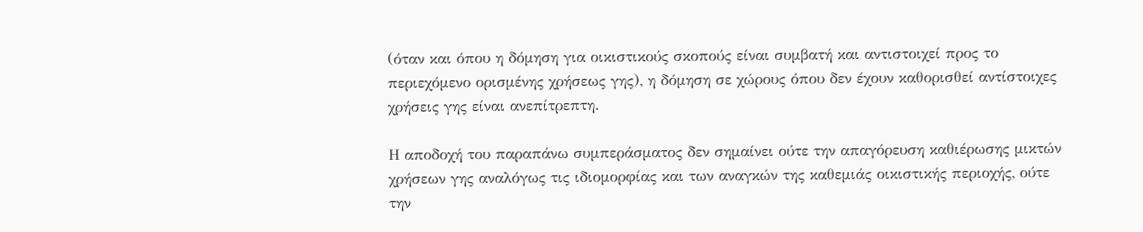(όταν και όπου η δόμηση για οικιστικούς σκοπούς είναι συμβατή και αντιστοιχεί προς το περιεχόμενο ορισμένης χρήσεως γης), η δόμηση σε χώρους όπου δεν έχουν καθορισθεί αντίστοιχες χρήσεις γης είναι ανεπίτρεπτη.

Η αποδοχή του παραπάνω συμπεράσματος δεν σημαίνει ούτε την απαγόρευση καθιέρωσης μικτών χρήσεων γης αναλόγως τις ιδιομορφίας και των αναγκών της καθεμιάς οικιστικής περιοχής, ούτε την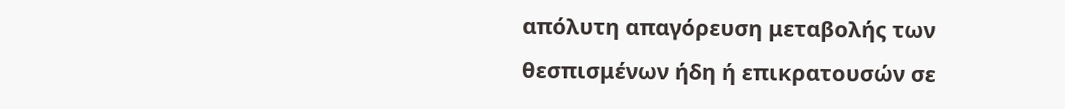απόλυτη απαγόρευση μεταβολής των θεσπισμένων ήδη ή επικρατουσών σε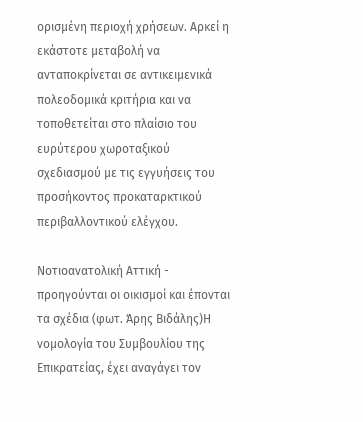ορισμένη περιοχή χρήσεων. Αρκεί η εκάστοτε μεταβολή να ανταποκρίνεται σε αντικειμενικά πολεοδομικά κριτήρια και να τοποθετείται στο πλαίσιο του ευρύτερου χωροταξικού σχεδιασμού με τις εγγυήσεις του προσήκοντος προκαταρκτικού περιβαλλοντικού ελέγχου.

Νοτιοανατολική Αττική - προηγούνται οι οικισμοί και έπονται τα σχέδια (φωτ. Άρης Βιδάλης)Η νομολογία του Συμβουλίου της Επικρατείας, έχει αναγάγει τον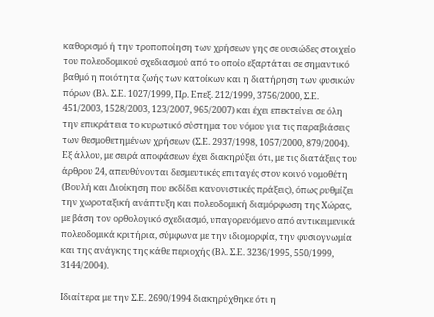καθορισμό ή την τροποποίηση των χρήσεων γης σε ουσιώδες στοιχείο του πολεοδομικού σχεδιασμού από το οποίο εξαρτάται σε σημαντικό βαθμό η ποιότητα ζωής των κατοίκων και η διατήρηση των φυσικών πόρων (Βλ. Σ.Ε. 1027/1999, Πρ. Επεξ. 212/1999, 3756/2000, Σ.Ε. 451/2003, 1528/2003, 123/2007, 965/2007) και έχει επεκτείνει σε όλη την επικράτεια το κυρωτικό σύστημα του νόμου για τις παραβιάσεις των θεσμοθετημένων χρήσεων (Σ.Ε. 2937/1998, 1057/2000, 879/2004). Εξ άλλου, με σειρά αποφάσεων έχει διακηρύξει ότι, με τις διατάξεις του άρθρου 24, απευθύνονται δεσμευτικές επιταγές στον κοινό νομοθέτη (Βουλή και Διοίκηση που εκδίδει κανονιστικές πράξεις), όπως ρυθμίζει την χωροταξική ανάπτυξη και πολεοδομική διαμόρφωση της Χώρας, με βάση τον ορθολογικό σχεδιασμό, υπαγορευόμενο από αντικειμενικά πολεοδομικά κριτήρια, σύμφωνα με την ιδιομορφία, την φυσιογνωμία και της ανάγκης της κάθε περιοχής (Βλ. Σ.Ε. 3236/1995, 550/1999, 3144/2004).

Ιδιαίτερα με την Σ.Ε. 2690/1994 διακηρύχθηκε ότι η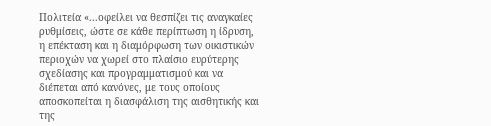Πολιτεία «...οφείλει να θεσπίζει τις αναγκαίες ρυθμίσεις, ώστε σε κάθε περίπτωση η ίδρυση, η επέκταση και η διαμόρφωση των οικιστικών περιοχών να χωρεί στο πλαίσιο ευρύτερης σχεδίασης και προγραμματισμού και να διέπεται από κανόνες, με τους οποίους αποσκοπείται η διασφάλιση της αισθητικής και της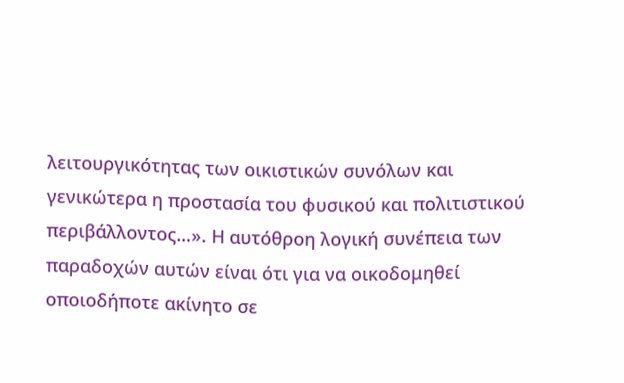λειτουργικότητας των οικιστικών συνόλων και γενικώτερα η προστασία του φυσικού και πολιτιστικού περιβάλλοντος…». Η αυτόθροη λογική συνέπεια των παραδοχών αυτών είναι ότι για να οικοδομηθεί οποιοδήποτε ακίνητο σε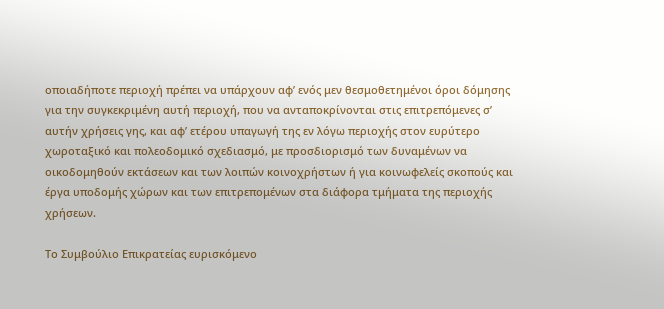οποιαδήποτε περιοχή πρέπει να υπάρχουν αφ’ ενός μεν θεσμοθετημένοι όροι δόμησης για την συγκεκριμένη αυτή περιοχή, που να ανταποκρίνονται στις επιτρεπόμενες σ’ αυτήν χρήσεις γης, και αφ’ ετέρου υπαγωγή της εν λόγω περιοχής στον ευρύτερο χωροταξικό και πολεοδομικό σχεδιασμό, με προσδιορισμό των δυναμένων να οικοδομηθούν εκτάσεων και των λοιπών κοινοχρήστων ή για κοινωφελείς σκοπούς και έργα υποδομής χώρων και των επιτρεπομένων στα διάφορα τμήματα της περιοχής χρήσεων.

Το Συμβούλιο Επικρατείας ευρισκόμενο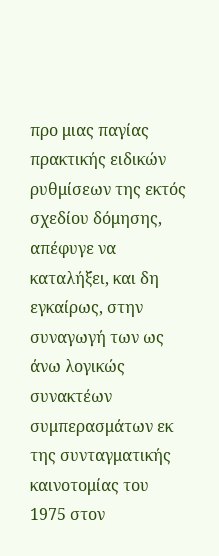προ μιας παγίας πρακτικής ειδικών ρυθμίσεων της εκτός σχεδίου δόμησης, απέφυγε να καταλήξει, και δη εγκαίρως, στην συναγωγή των ως άνω λογικώς συνακτέων συμπερασμάτων εκ της συνταγματικής καινοτομίας του 1975 στον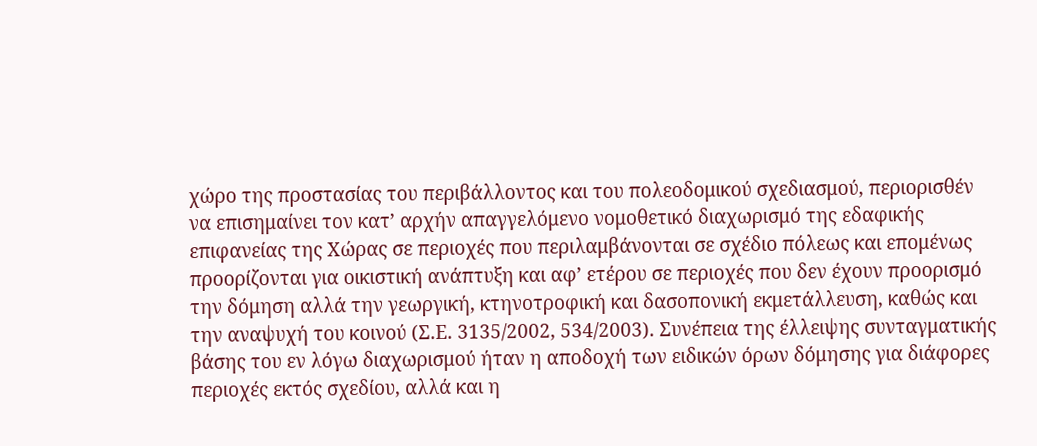χώρο της προστασίας του περιβάλλοντος και του πολεοδομικού σχεδιασμού, περιορισθέν να επισημαίνει τον κατ’ αρχήν απαγγελόμενο νομοθετικό διαχωρισμό της εδαφικής επιφανείας της Χώρας σε περιοχές που περιλαμβάνονται σε σχέδιο πόλεως και επομένως προορίζονται για οικιστική ανάπτυξη και αφ’ ετέρου σε περιοχές που δεν έχουν προορισμό την δόμηση αλλά την γεωργική, κτηνοτροφική και δασοπονική εκμετάλλευση, καθώς και την αναψυχή του κοινού (Σ.Ε. 3135/2002, 534/2003). Συνέπεια της έλλειψης συνταγματικής βάσης του εν λόγω διαχωρισμού ήταν η αποδοχή των ειδικών όρων δόμησης για διάφορες περιοχές εκτός σχεδίου, αλλά και η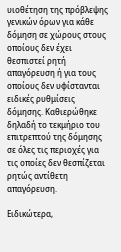υιοθέτηση της πρόβλεψης γενικών όρων για κάθε δόμηση σε χώρους στους οποίους δεν έχει θεσπιστεί ρητή απαγόρευση ή για τους οποίους δεν υφίστανται ειδικές ρυθμίσεις δόμησης. Καθιερώθηκε δηλαδή το τεκμήριο του επιτρεπτού της δόμησης σε όλες τις περιοχές για τις οποίες δεν θεσπίζεται ρητώς αντίθετη απαγόρευση.

Ειδικώτερα,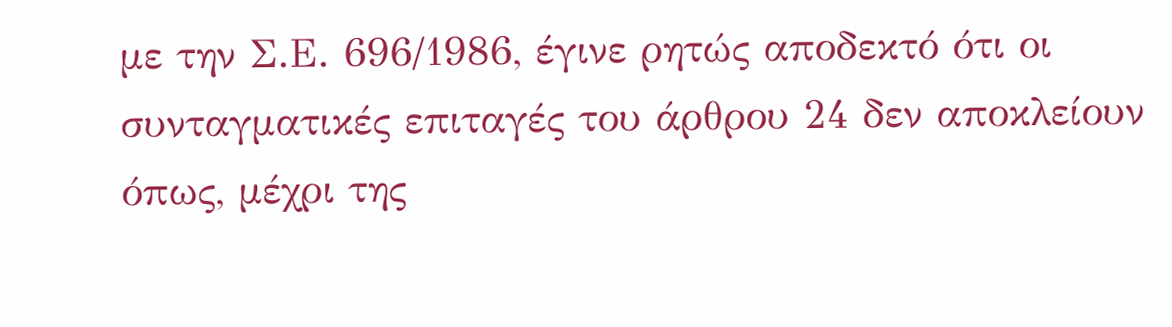με την Σ.Ε. 696/1986, έγινε ρητώς αποδεκτό ότι οι συνταγματικές επιταγές του άρθρου 24 δεν αποκλείουν όπως, μέχρι της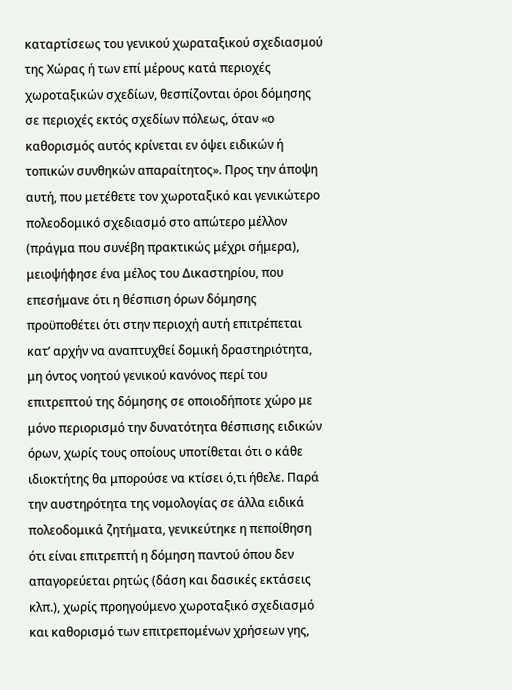καταρτίσεως του γενικού χωραταξικού σχεδιασμού της Χώρας ή των επί μέρους κατά περιοχές χωροταξικών σχεδίων, θεσπίζονται όροι δόμησης σε περιοχές εκτός σχεδίων πόλεως, όταν «ο καθορισμός αυτός κρίνεται εν όψει ειδικών ή τοπικών συνθηκών απαραίτητος». Προς την άποψη αυτή, που μετέθετε τον χωροταξικό και γενικώτερο πολεοδομικό σχεδιασμό στο απώτερο μέλλον (πράγμα που συνέβη πρακτικώς μέχρι σήμερα), μειοψήφησε ένα μέλος του Δικαστηρίου, που επεσήμανε ότι η θέσπιση όρων δόμησης προϋποθέτει ότι στην περιοχή αυτή επιτρέπεται κατ’ αρχήν να αναπτυχθεί δομική δραστηριότητα, μη όντος νοητού γενικού κανόνος περί του επιτρεπτού της δόμησης σε οποιοδήποτε χώρο με μόνο περιορισμό την δυνατότητα θέσπισης ειδικών όρων, χωρίς τους οποίους υποτίθεται ότι ο κάθε ιδιοκτήτης θα μπορούσε να κτίσει ό,τι ήθελε. Παρά την αυστηρότητα της νομολογίας σε άλλα ειδικά πολεοδομικά ζητήματα, γενικεύτηκε η πεποίθηση ότι είναι επιτρεπτή η δόμηση παντού όπου δεν απαγορεύεται ρητώς (δάση και δασικές εκτάσεις κλπ.), χωρίς προηγούμενο χωροταξικό σχεδιασμό και καθορισμό των επιτρεπομένων χρήσεων γης,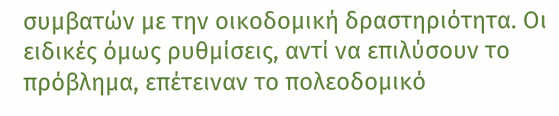συμβατών με την οικοδομική δραστηριότητα. Οι ειδικές όμως ρυθμίσεις, αντί να επιλύσουν το πρόβλημα, επέτειναν το πολεοδομικό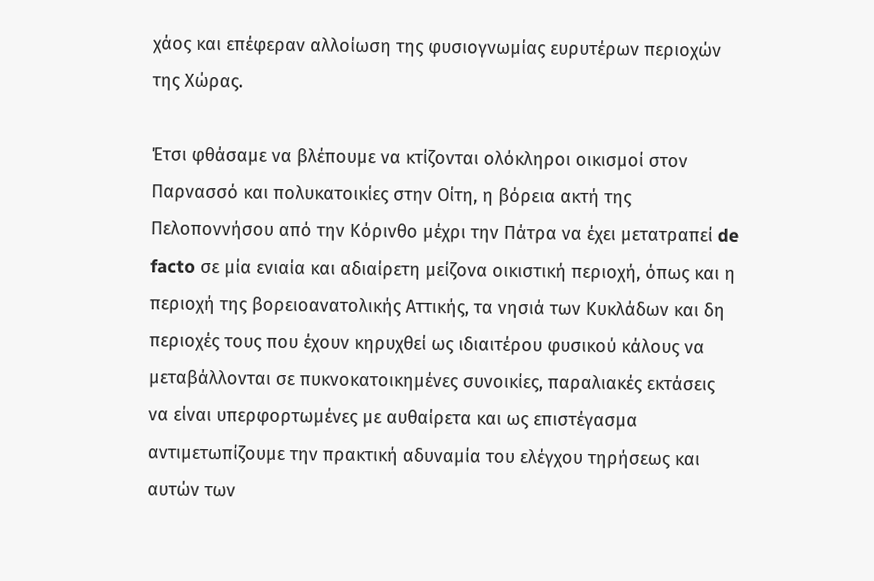χάος και επέφεραν αλλοίωση της φυσιογνωμίας ευρυτέρων περιοχών της Χώρας.

Έτσι φθάσαμε να βλέπουμε να κτίζονται ολόκληροι οικισμοί στον Παρνασσό και πολυκατοικίες στην Οίτη, η βόρεια ακτή της Πελοποννήσου από την Κόρινθο μέχρι την Πάτρα να έχει μετατραπεί de facto σε μία ενιαία και αδιαίρετη μείζονα οικιστική περιοχή, όπως και η περιοχή της βορειοανατολικής Αττικής, τα νησιά των Κυκλάδων και δη περιοχές τους που έχουν κηρυχθεί ως ιδιαιτέρου φυσικού κάλους να μεταβάλλονται σε πυκνοκατοικημένες συνοικίες, παραλιακές εκτάσεις να είναι υπερφορτωμένες με αυθαίρετα και ως επιστέγασμα αντιμετωπίζουμε την πρακτική αδυναμία του ελέγχου τηρήσεως και αυτών των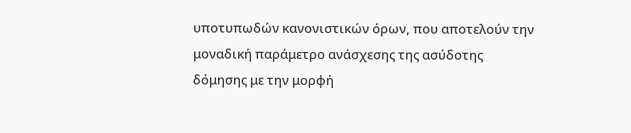υποτυπωδών κανονιστικών όρων, που αποτελούν την μοναδική παράμετρο ανάσχεσης της ασύδοτης δόμησης με την μορφή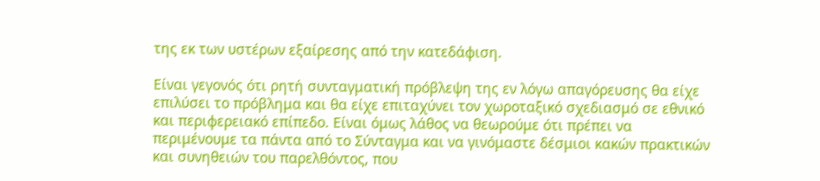της εκ των υστέρων εξαίρεσης από την κατεδάφιση.

Είναι γεγονός ότι ρητή συνταγματική πρόβλεψη της εν λόγω απαγόρευσης θα είχε επιλύσει το πρόβλημα και θα είχε επιταχύνει τον χωροταξικό σχεδιασμό σε εθνικό και περιφερειακό επίπεδο. Είναι όμως λάθος να θεωρούμε ότι πρέπει να περιμένουμε τα πάντα από το Σύνταγμα και να γινόμαστε δέσμιοι κακών πρακτικών και συνηθειών του παρελθόντος, που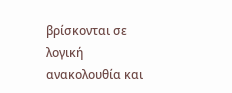βρίσκονται σε λογική ανακολουθία και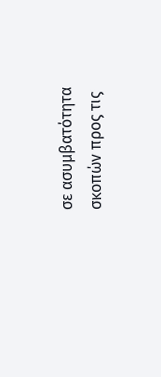σε ασυμβατότητα σκοπών προς τις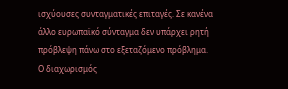ισχύουσες συνταγματικές επιταγές. Σε κανένα άλλο ευρωπαϊκό σύνταγμα δεν υπάρχει ρητή πρόβλεψη πάνω στο εξεταζόμενο πρόβλημα. Ο διαχωρισμός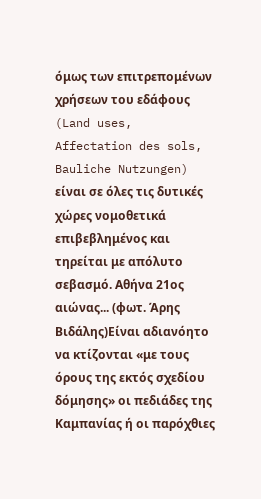όμως των επιτρεπομένων χρήσεων του εδάφους (Land uses, Affectation des sols, Bauliche Nutzungen) είναι σε όλες τις δυτικές χώρες νομοθετικά επιβεβλημένος και τηρείται με απόλυτο σεβασμό. Αθήνα 21ος αιώνας... (φωτ. Άρης Βιδάλης)Είναι αδιανόητο να κτίζονται «με τους όρους της εκτός σχεδίου δόμησης» οι πεδιάδες της Καμπανίας ή οι παρόχθιες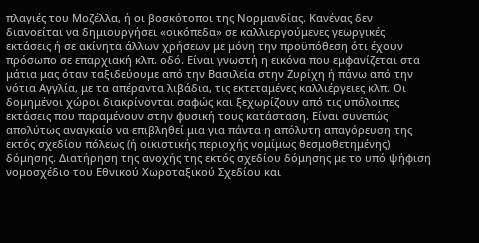πλαγιές του Μοζέλλα, ή οι βοσκότοποι της Νορμανδίας. Κανένας δεν διανοείται να δημιουργήσει «οικόπεδα» σε καλλιεργούμενες γεωργικές εκτάσεις ή σε ακίνητα άλλων χρήσεων με μόνη την προϋπόθεση ότι έχουν πρόσωπο σε επαρχιακή κλπ. οδό. Είναι γνωστή η εικόνα που εμφανίζεται στα μάτια μας όταν ταξιδεύουμε από την Βασιλεία στην Ζυρίχη ή πάνω από την νότια Αγγλία, με τα απέραντα λιβάδια, τις εκτεταμένες καλλιέργειες κλπ. Οι δομημένοι χώροι διακρίνονται σαφώς και ξεχωρίζουν από τις υπόλοιπες εκτάσεις που παραμένουν στην φυσική τους κατάσταση. Είναι συνεπώς απολύτως αναγκαίο να επιβληθεί μια για πάντα η απόλυτη απαγόρευση της εκτός σχεδίου πόλεως (ή οικιστικής περιοχής νομίμως θεσμοθετημένης) δόμησης. Διατήρηση της ανοχής της εκτός σχεδίου δόμησης με το υπό ψήφιση νομοσχέδιο του Εθνικού Χωροταξικού Σχεδίου και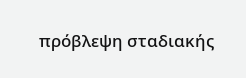πρόβλεψη σταδιακής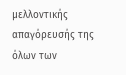μελλοντικής απαγόρευσής της όλων των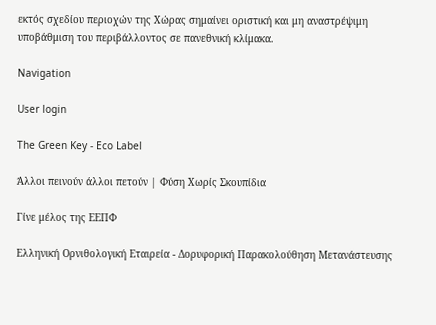εκτός σχεδίου περιοχών της Χώρας σημαίνει οριστική και μη αναστρέψιμη υποβάθμιση του περιβάλλοντος σε πανεθνική κλίμακα.

Navigation

User login

The Green Key - Eco Label

Άλλοι πεινούν άλλοι πετούν | Φύση Χωρίς Σκουπίδια

Γίνε μέλος της ΕΕΠΦ

Ελληνική Ορνιθολογική Εταιρεία - Δορυφορική Παρακολούθηση Μετανάστευσης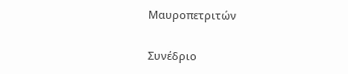Μαυροπετριτών

Συνέδριο